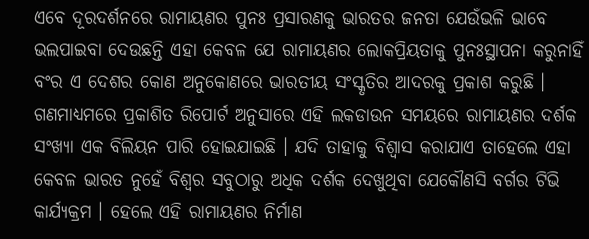ଏବେ ଦୂରଦର୍ଶନରେ ରାମାୟଣର ପୁନଃ ପ୍ରସାରଣକୁ ଭାରତର ଜନତା ଯେଉଁଭଳି ଭାବେ ଭଲପାଇବା ଦେଉଛନ୍ତି ଏହା କେବଳ ଯେ ରାମାୟଣର ଲୋକପ୍ରିୟତାକୁ ପୁନଃସ୍ଥାପନା କରୁନାହିଁ ବଂର ଏ ଦେଶର କୋଣ ଅନୁକୋଣରେ ଭାରତୀୟ ସଂସ୍କୃତିର ଆଦରକୁ ପ୍ରକାଶ କରୁଛି । ଗଣମାଧ୍ୟମରେ ପ୍ରକାଶିତ ରିପୋର୍ଟ ଅନୁସାରେ ଏହି ଲକଡାଉନ ସମୟରେ ରାମାୟଣର ଦର୍ଶକ ସଂଖ୍ୟା ଏକ ବିଲିୟନ ପାରି ହୋଇଯାଇଛି । ଯଦି ତାହାକୁ ବିଶ୍ୱାସ କରାଯାଏ ତାହେଲେ ଏହା କେବଳ ଭାରତ ନୁହେଁ ବିଶ୍ୱର ସବୁଠାରୁ ଅଧିକ ଦର୍ଶକ ଦେଖୁଥିବା ଯେକୌଣସି ବର୍ଗର ଟିଭି କାର୍ଯ୍ୟକ୍ରମ । ହେଲେ ଏହି ରାମାୟଣର ନିର୍ମାଣ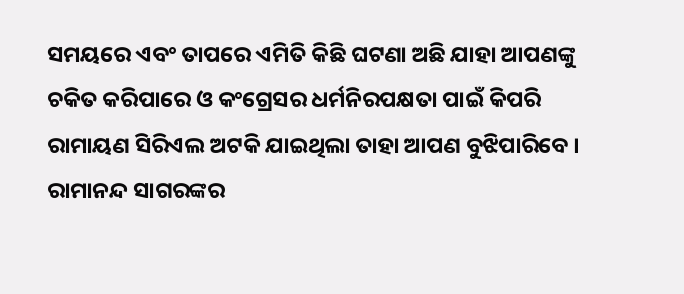ସମୟରେ ଏବଂ ତାପରେ ଏମିତି କିଛି ଘଟଣା ଅଛି ଯାହା ଆପଣଙ୍କୁ ଚକିତ କରିପାରେ ଓ କଂଗ୍ରେସର ଧର୍ମନିରପକ୍ଷତା ପାଇଁ କିପରି ରାମାୟଣ ସିରିଏଲ ଅଟକି ଯାଇଥିଲା ତାହା ଆପଣ ବୁଝିପାରିବେ ।
ରାମାନନ୍ଦ ସାଗରଙ୍କର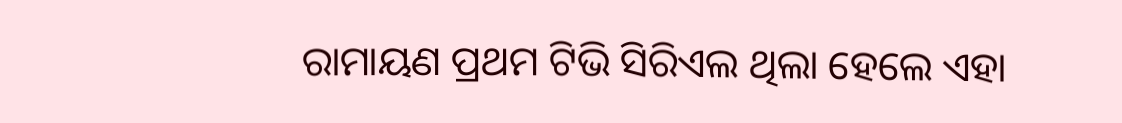ରାମାୟଣ ପ୍ରଥମ ଟିଭି ସିରିଏଲ ଥିଲା ହେଲେ ଏହା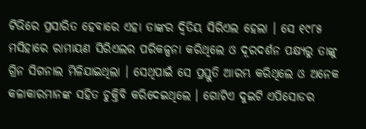ଟିଭିରେ ପ୍ରସାରିତ ହେବାରେ ଏହା ତାଙ୍କର ଦ୍ୱିତିୟ ସିରିଏଲ ହେଲା । ସେ ୧୯୮୫ ମସିହାରେ ରାମାୟଣ ସିରିଏଲର ପରିକଳ୍ପନା କରିଥିଲେ ଓ ଦୂରଦର୍ଶନ ପକ୍ଷ୍ୟରୁ ତାଙ୍କୁ ଗ୍ରିନ ସିଗନାଲ ମିଳିଯାଇଥିଲା । ସେଥିପାଇଁ ସେ ପ୍ରସ୍ତୁତି ଆରମ୍ଭ କରିଥିଲେ ଓ ଅନେକ କଳାକାରମାନଙ୍କ ସହିତ ଚୁକ୍ତିବି କରିଦେଇଥିଲେ । ଗୋଟିଏ ଦୁଇଟି ଏପିସୋଡର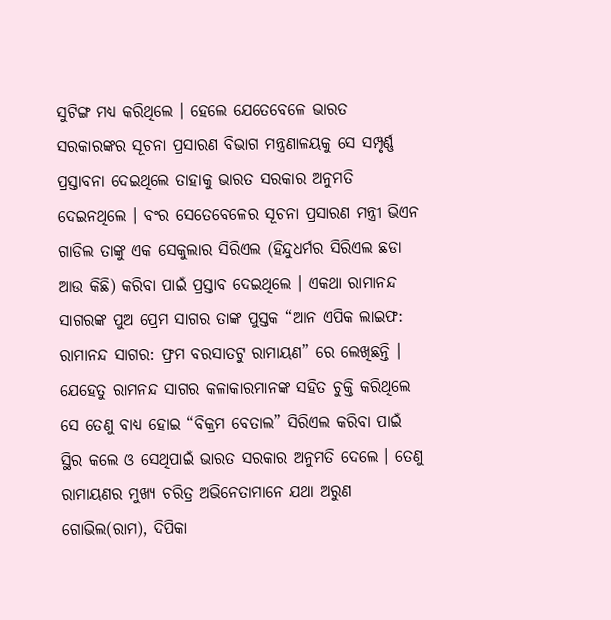ସୁଟିଙ୍ଗ ମଧ୍ୟ କରିଥିଲେ । ହେଲେ ଯେତେବେଳେ ଭାରତ ସରକାରଙ୍କର ସୂଚନା ପ୍ରସାରଣ ବିଭାଗ ମନ୍ତ୍ରଣାଳୟକୁ ସେ ସମ୍ପୃର୍ଣ୍ଣ ପ୍ରସ୍ତାବନା ଦେଇଥିଲେ ତାହାକୁ ଭାରତ ସରକାର ଅନୁମତି ଦେଇନଥିଲେ । ବଂର ସେତେବେଳେର ସୂଚନା ପ୍ରସାରଣ ମନ୍ତ୍ରୀ ଭିଏନ ଗାଡିଲ ତାଙ୍କୁ ଏକ ସେକୁଲାର ସିରିଏଲ (ହିନ୍ଦୁଧର୍ମର ସିରିଏଲ ଛଡା ଆଉ କିଛି) କରିବା ପାଇଁ ପ୍ରସ୍ତାବ ଦେଇଥିଲେ । ଏକଥା ରାମାନନ୍ଦ ସାଗରଙ୍କ ପୁଅ ପ୍ରେମ ସାଗର ତାଙ୍କ ପୁସ୍ତକ “ଆନ ଏପିକ ଲାଇଫ: ରାମାନନ୍ଦ ସାଗର: ଫ୍ରମ ବରସାତଟୁ ରାମାୟଣ” ରେ ଲେଖିଛନ୍ତି । ଯେହେତୁ ରାମନନ୍ଦ ସାଗର କଳାକାରମାନଙ୍କ ସହିତ ଚୁକ୍ତି କରିଥିଲେ ସେ ତେଣୁ ବାଧ୍ୟ ହୋଇ “ବିକ୍ରମ ବେତାଲ” ସିରିଏଲ କରିବା ପାଇଁ ସ୍ଥିର କଲେ ଓ ସେଥିପାଇଁ ଭାରତ ସରକାର ଅନୁମତି ଦେଲେ । ତେଣୁ ରାମାୟଣର ମୁଖ୍ୟ ଚରିତ୍ର ଅଭିନେତାମାନେ ଯଥା ଅରୁଣ ଗୋଭିଲ(ରାମ), ଦିପିକା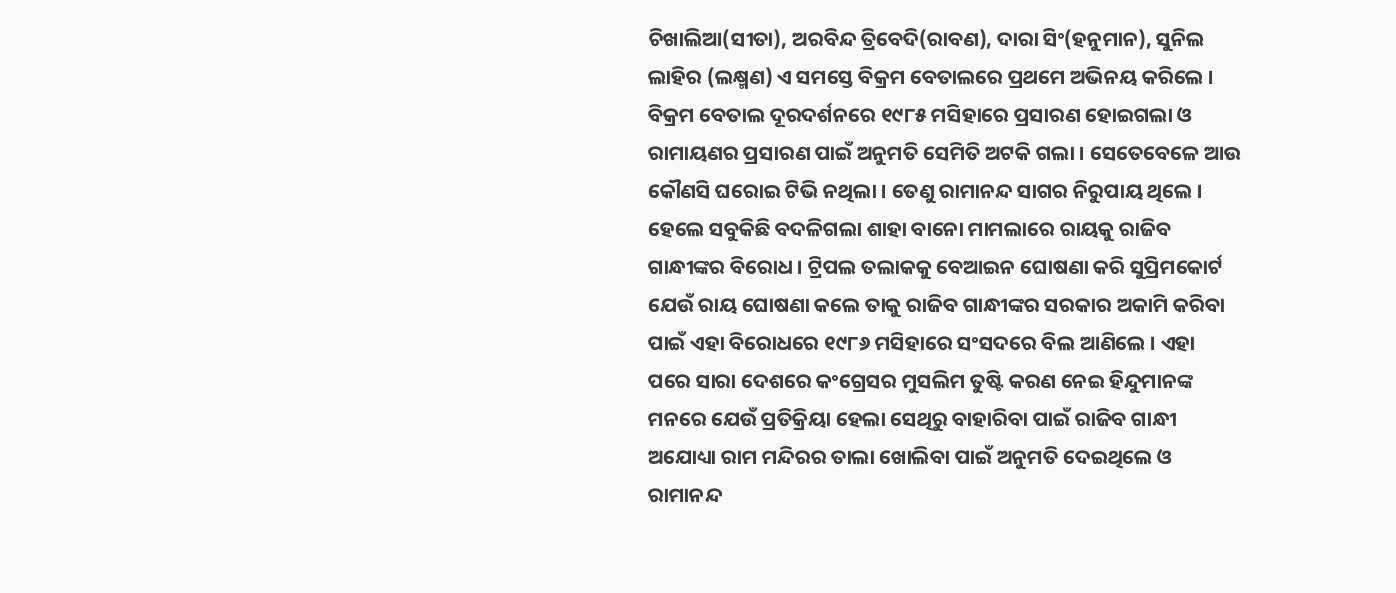ଚିଖାଲିଆ(ସୀତା), ଅରବିନ୍ଦ ତ୍ରିବେଦି(ରାବଣ), ଦାରା ସିଂ(ହନୁମାନ), ସୁନିଲ ଲାହିର (ଲକ୍ଷ୍ମଣ) ଏ ସମସ୍ତେ ବିକ୍ରମ ବେତାଲରେ ପ୍ରଥମେ ଅଭିନୟ କରିଲେ । ବିକ୍ରମ ବେତାଲ ଦୂରଦର୍ଶନରେ ୧୯୮୫ ମସିହାରେ ପ୍ରସାରଣ ହୋଇଗଲା ଓ ରାମାୟଣର ପ୍ରସାରଣ ପାଇଁ ଅନୁମତି ସେମିତି ଅଟକି ଗଲା । ସେତେବେଳେ ଆଉ କୌଣସି ଘରୋଇ ଟିଭି ନଥିଲା । ତେଣୁ ରାମାନନ୍ଦ ସାଗର ନିରୁପାୟ ଥିଲେ ।
ହେଲେ ସବୁକିଛି ବଦଳିଗଲା ଶାହା ବାନୋ ମାମଲାରେ ରାୟକୁ ରାଜିବ ଗାନ୍ଧୀଙ୍କର ବିରୋଧ । ଟ୍ରିପଲ ତଲାକକୁ ବେଆଇନ ଘୋଷଣା କରି ସୁପ୍ରିମକୋର୍ଟ ଯେଉଁ ରାୟ ଘୋଷଣା କଲେ ତାକୁ ରାଜିବ ଗାନ୍ଧୀଙ୍କର ସରକାର ଅକାମି କରିବା ପାଇଁ ଏହା ବିରୋଧରେ ୧୯୮୬ ମସିହାରେ ସଂସଦରେ ବିଲ ଆଣିଲେ । ଏହା ପରେ ସାରା ଦେଶରେ କଂଗ୍ରେସର ମୁସଲିମ ତୁଷ୍ଟି କରଣ ନେଇ ହିନ୍ଦୁମାନଙ୍କ ମନରେ ଯେଉଁ ପ୍ରତିକ୍ରିୟା ହେଲା ସେଥିରୁ ବାହାରିବା ପାଇଁ ରାଜିବ ଗାନ୍ଧୀ ଅଯୋଧ୍ୟା ରାମ ମନ୍ଦିରର ତାଲା ଖୋଲିବା ପାଇଁ ଅନୁମତି ଦେଇଥିଲେ ଓ ରାମାନନ୍ଦ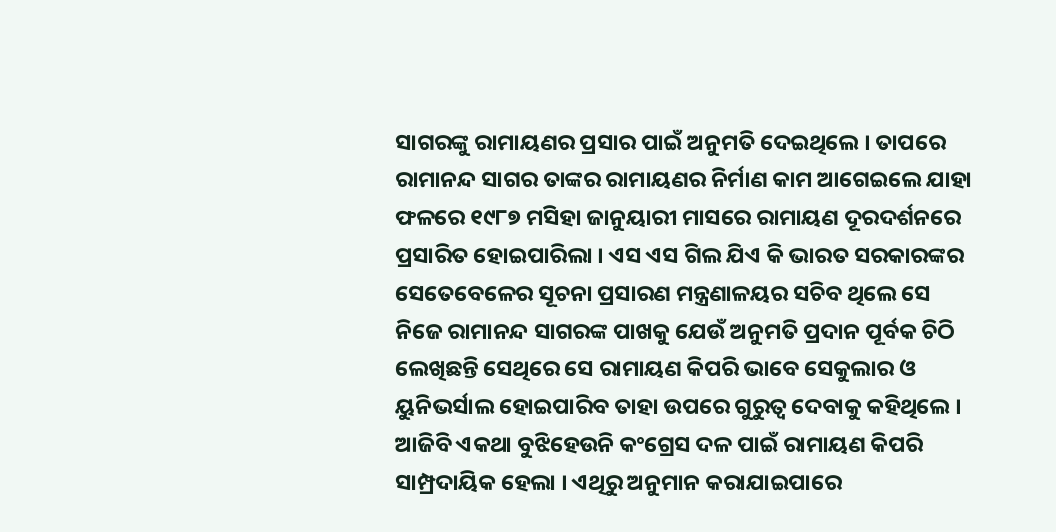ସାଗରଙ୍କୁ ରାମାୟଣର ପ୍ରସାର ପାଇଁ ଅନୁମତି ଦେଇଥିଲେ । ତାପରେ ରାମାନନ୍ଦ ସାଗର ତାଙ୍କର ରାମାୟଣର ନିର୍ମାଣ କାମ ଆଗେଇଲେ ଯାହା ଫଳରେ ୧୯୮୭ ମସିହା ଜାନୁୟାରୀ ମାସରେ ରାମାୟଣ ଦୂରଦର୍ଶନରେ ପ୍ରସାରିତ ହୋଇପାରିଲା । ଏସ ଏସ ଗିଲ ଯିଏ କି ଭାରତ ସରକାରଙ୍କର ସେତେବେଳେର ସୂଚନା ପ୍ରସାରଣ ମନ୍ତ୍ରଣାଳୟର ସଚିବ ଥିଲେ ସେ ନିଜେ ରାମାନନ୍ଦ ସାଗରଙ୍କ ପାଖକୁ ଯେଉଁ ଅନୁମତି ପ୍ରଦାନ ପୂର୍ବକ ଚିଠି ଲେଖିଛନ୍ତି ସେଥିରେ ସେ ରାମାୟଣ କିପରି ଭାବେ ସେକୁଲାର ଓ ୟୁନିଭର୍ସାଲ ହୋଇପାରିବ ତାହା ଉପରେ ଗୁରୁତ୍ୱ ଦେବାକୁ କହିଥିଲେ । ଆଜିବି ଏକଥା ବୁଝିହେଉନି କଂଗ୍ରେସ ଦଳ ପାଇଁ ରାମାୟଣ କିପରି ସାମ୍ପ୍ରଦାୟିକ ହେଲା । ଏଥିରୁ ଅନୁମାନ କରାଯାଇପାରେ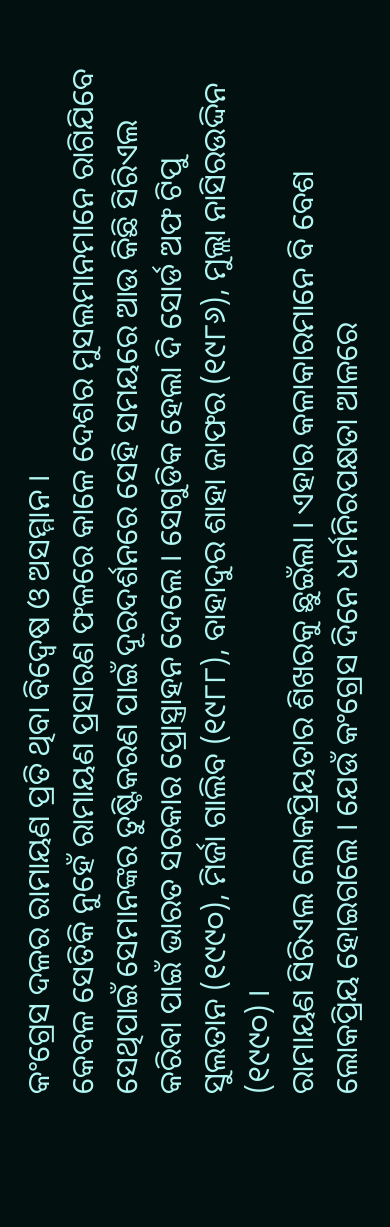କଂଗ୍ରେସ ଦଳର ରାମାୟଣ ପ୍ରତି ଥିବା ବିଦ୍ୱେଷ ଓ ଅସମ୍ମାନ ।
କେବଳ ସେତିକି ନୁହେଁ ରାମାୟଣ ପ୍ରସାରଣ ଫଳରେ କାଳେ ଦେଶର ମୁସଲମାନମାନେ ରାଗିଯିବେ ସେଥିପାଇଁ ସେମାନଙ୍କର ତୁଷ୍ଟିକରଣ ପାଇଁ ଦୂରଦର୍ଶନରେ ସେହି ସମୟରେ ଆଉ କିଛି ସିରିଏଲ କରିବା ପାଇଁ ଭାରତ ସରକାର ପ୍ରୋସ୍ତ୍ରାହନ ଦେଲେ । ସେଗୁଡିକ ହେଲା ଦି ସୋର୍ଡ ଅଫ ଟିପୁ ସୁଲତାନ (୧୯୯୦), ମିର୍ଜା ଗାଲିବ (୧୯୮୮), ବାହାଦୁର ଶାହା ଜାଫର (୧୯୮୬), ମୁଲ୍ଲା ନାସିରଉଦ୍ଦିନ (୧୯୯୦) ।
ରାମାୟଣ ସିରିଏଲ ଲୋକପ୍ରିୟତାର ଶିଖରକୁ ଛୁଇଁଲା । ଏହାର କଳାକାରମାନେ ବି ବେଶ ଲୋକପ୍ରିୟ ହୋଇଗଲେ । ଯେଉଁ କଂଗ୍ରେସ ଦିନେ ଧର୍ମନିରପକ୍ଷତା ଆଳରେ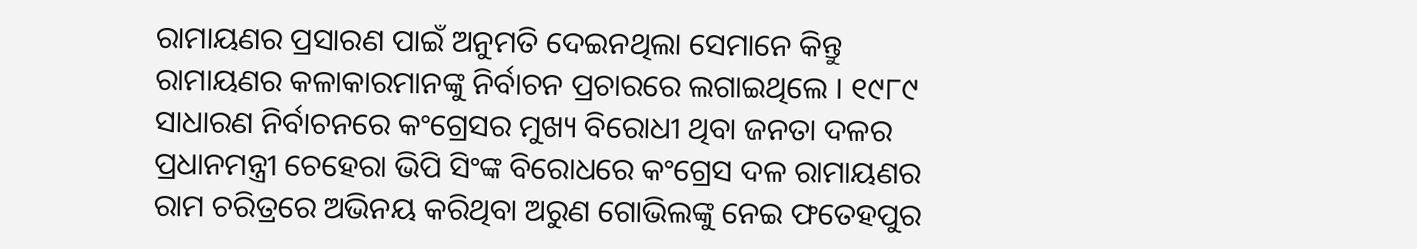ରାମାୟଣର ପ୍ରସାରଣ ପାଇଁ ଅନୁମତି ଦେଇନଥିଲା ସେମାନେ କିନ୍ତୁ ରାମାୟଣର କଳାକାରମାନଙ୍କୁ ନିର୍ବାଚନ ପ୍ରଚାରରେ ଲଗାଇଥିଲେ । ୧୯୮୯ ସାଧାରଣ ନିର୍ବାଚନରେ କଂଗ୍ରେସର ମୁଖ୍ୟ ବିରୋଧୀ ଥିବା ଜନତା ଦଳର ପ୍ରଧାନମନ୍ତ୍ରୀ ଚେହେରା ଭିପି ସିଂଙ୍କ ବିରୋଧରେ କଂଗ୍ରେସ ଦଳ ରାମାୟଣର ରାମ ଚରିତ୍ରରେ ଅଭିନୟ କରିଥିବା ଅରୁଣ ଗୋଭିଲଙ୍କୁ ନେଇ ଫତେହପୁର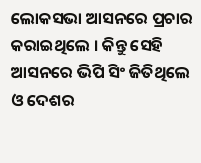ଲୋକସଭା ଆସନରେ ପ୍ରଚାର କରାଇଥିଲେ । କିନ୍ତୁ ସେହି ଆସନରେ ଭିପି ସିଂ ଜିତିଥିଲେ ଓ ଦେଶର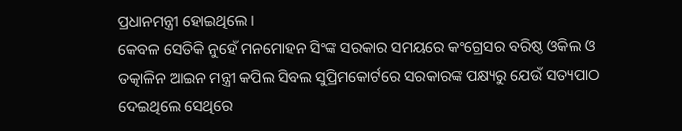ପ୍ରଧାନମନ୍ତ୍ରୀ ହୋଇଥିଲେ ।
କେବଳ ସେତିକି ନୁହେଁ ମନମୋହନ ସିଂଙ୍କ ସରକାର ସମୟରେ କଂଗ୍ରେସର ବରିଷ୍ଠ ଓକିଲ ଓ ତତ୍କାଳିନ ଆଇନ ମନ୍ତ୍ରୀ କପିଲ ସିବଲ ସୁପ୍ରିମକୋର୍ଟରେ ସରକାରଙ୍କ ପକ୍ଷ୍ୟରୁ ଯେଉଁ ସତ୍ୟପାଠ ଦେଇଥିଲେ ସେଥିରେ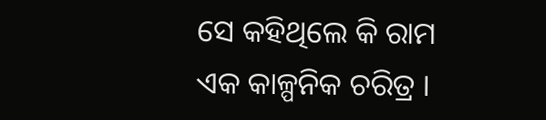ସେ କହିଥିଲେ କି ରାମ ଏକ କାଳ୍ପନିକ ଚରିତ୍ର ।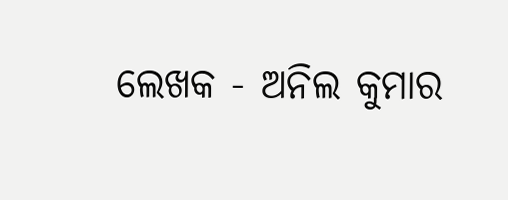ଲେଖକ - ଅନିଲ କୁମାର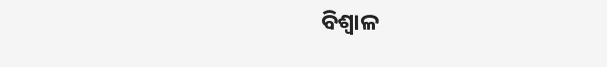ବିଶ୍ୱାଳ